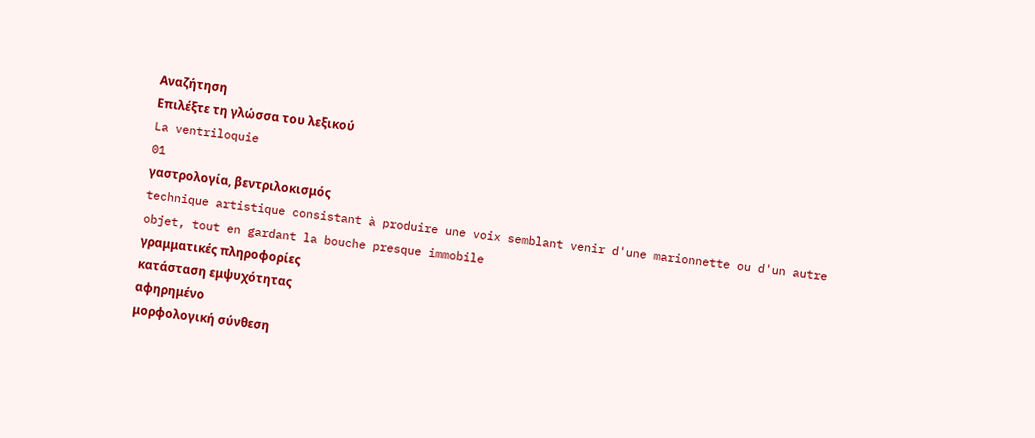Αναζήτηση
Επιλέξτε τη γλώσσα του λεξικού
La ventriloquie
01
γαστρολογία, βεντριλοκισμός
technique artistique consistant à produire une voix semblant venir d'une marionnette ou d'un autre objet, tout en gardant la bouche presque immobile
γραμματικές πληροφορίες
κατάσταση εμψυχότητας
αφηρημένο
μορφολογική σύνθεση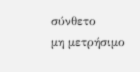σύνθετο
μη μετρήσιμο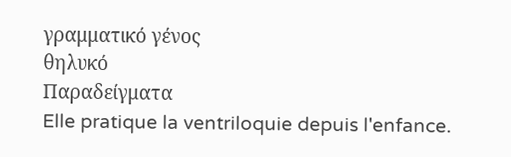γραμματικό γένος
θηλυκό
Παραδείγματα
Elle pratique la ventriloquie depuis l'enfance.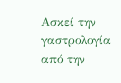Ασκεί την γαστρολογία από την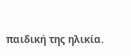παιδική της ηλικία.